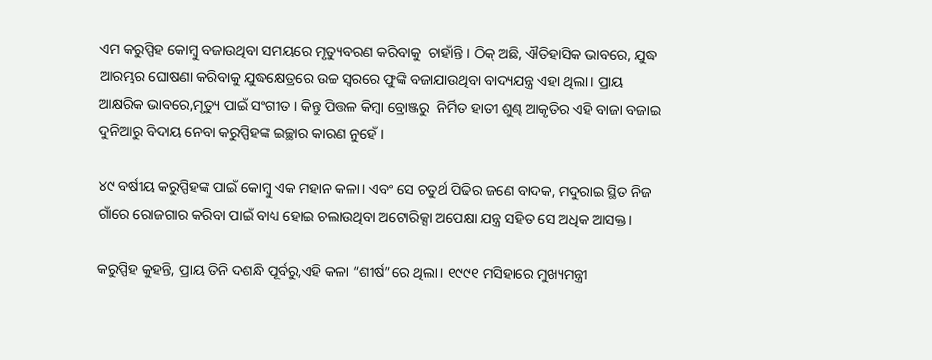ଏମ କରୁପ୍ପିହ କୋମ୍ବୁ ବଜାଉଥିବା ସମୟରେ ମୃତ୍ୟୁବରଣ କରିବାକୁ  ଚାହାଁନ୍ତି । ଠିକ୍ ଅଛି, ଐତିହାସିକ ଭାବରେ, ଯୁଦ୍ଧ ଆରମ୍ଭର ଘୋଷଣା କରିବାକୁ ଯୁଦ୍ଧକ୍ଷେତ୍ରରେ ଉଚ୍ଚ ସ୍ୱରରେ ଫୁଙ୍କି ବଜାଯାଉଥିବା ବାଦ୍ୟଯନ୍ତ୍ର ଏହା ଥିଲା। ପ୍ରାୟ ଆକ୍ଷରିକ ଭାବରେ,ମୃତ୍ୟୁ ପାଇଁ ସଂଗୀତ । କିନ୍ତୁ ପିତ୍ତଳ କିମ୍ବା ବ୍ରୋଞ୍ଜରୁ  ନିର୍ମିତ ହାତୀ ଶୁଣ୍ଢ ଆକୃତିର ଏହି ବାଜା ବଜାଇ ଦୁନିଆରୁ ବିଦାୟ ନେବା କରୁପ୍ପିହଙ୍କ ଇଚ୍ଛାର କାରଣ ନୁହେଁ।

୪୯ ବର୍ଷୀୟ କରୁପ୍ପିହଙ୍କ ପାଇଁ କୋମ୍ବୁ ଏକ ମହାନ କଳା। ଏବଂ ସେ ଚତୁର୍ଥ ପିଢିର ଜଣେ ବାଦକ, ମଦୁରାଇ ସ୍ଥିତ ନିଜ ଗାଁରେ ରୋଜଗାର କରିବା ପାଇଁ ବାଧ୍ୟ ହୋଇ ଚଲାଉଥିବା ଅଟୋରିକ୍ସା ଅପେକ୍ଷା ଯନ୍ତ୍ର ସହିତ ସେ ଅଧିକ ଆସକ୍ତ।

କରୁପ୍ପିହ କୁହନ୍ତି, ପ୍ରାୟ ତିନି ଦଶନ୍ଧି ପୂର୍ବରୁ,ଏହି କଳା “ଶୀର୍ଷ”ରେ ଥିଲା। ୧୯୯୧ ମସିହାରେ ମୁଖ୍ୟମନ୍ତ୍ରୀ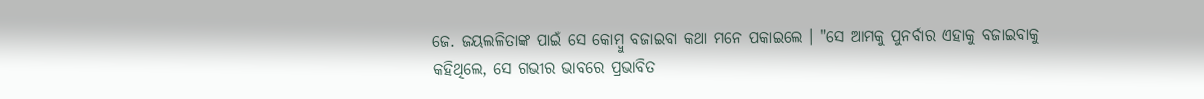ଜେ. ଜୟଲଳିତାଙ୍କ ପାଇଁ ସେ କୋମ୍ବୁ ବଜାଇବା କଥା ମନେ ପକାଇଲେ । "ସେ ଆମକୁ ପୁନର୍ବାର ଏହାକୁ ବଜାଇବାକୁ କହିଥିଲେ, ସେ ଗଭୀର ଭାବରେ ପ୍ରଭାବିତ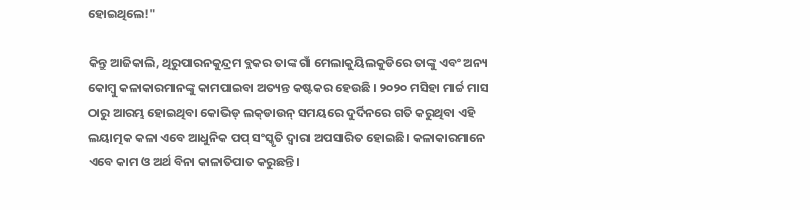ହୋଇଥିଲେ!"

କିନ୍ତୁ ଆଜିକାଲି, ଥିରୁପାରନକୁନ୍ଦ୍ରମ ବ୍ଲକର ତାଙ୍କ ଗାଁ ମେଲାକୁୟିଲକୁଡିରେ ତାଙ୍କୁ ଏବଂ ଅନ୍ୟ କୋମ୍ବୁ କଳାକାରମାନଙ୍କୁ କାମପାଇବା ଅତ୍ୟନ୍ତ କଷ୍ଟକର ହେଉଛି । ୨୦୨୦ ମସିହା ମାର୍ଚ୍ଚ ମାସ ଠାରୁ ଆରମ୍ଭ ହୋଇଥିବା କୋଭିଡ୍ ଲକ୍‍ଡାଉନ୍ ସମୟରେ ଦୁର୍ଦିନରେ ଗତି କରୁଥିବା ଏହି  ଲୟାତ୍ମକ କଳା ଏବେ ଆଧୁନିକ ପପ୍‍ ସଂସ୍କୃତି ଦ୍ୱାରା ଅପସାରିତ ହୋଇଛି। କଳାକାରମାନେ ଏବେ କାମ ଓ ଅର୍ଥ ବିନା କାଳାତିପାତ କରୁଛନ୍ତି।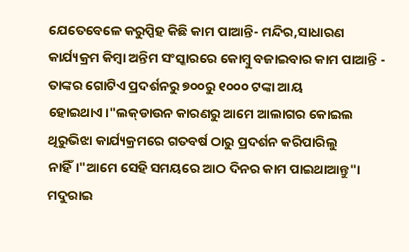ଯେତେବେଳେ କରୁପ୍ପିହ କିଛି କାମ ପାଆନ୍ତି- ମନ୍ଦିର,ସାଧାରଣ କାର୍ଯ୍ୟକ୍ରମ କିମ୍ବା ଅନ୍ତିମ ସଂସ୍କାରରେ କୋମ୍ବୁ ବଜାଇବାର କାମ ପାଆନ୍ତି - ତାଙ୍କର ଗୋଟିଏ ପ୍ରଦର୍ଶନରୁ ୭୦୦ରୁ ୧୦୦୦ ଟଙ୍କା ଆୟ ହୋଇଥାଏ।"ଲକ୍‍ଡାଉନ କାରଣରୁ ଆମେ ଆଲାଗର କୋଇଲ ଥିରୁଭିଝା କାର୍ଯ୍ୟକ୍ରମରେ ଗତବର୍ଷ ଠାରୁ ପ୍ରଦର୍ଶନ କରିପାରିଲୁ ନାହିଁ।"ଆମେ ସେହି ସମୟରେ ଆଠ ଦିନର କାମ ପାଇଥାଆନ୍ତୁ"। ମଦୁରାଇ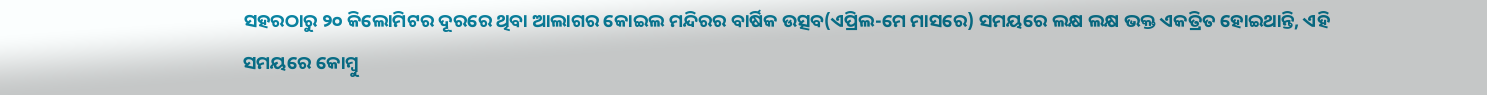ସହରଠାରୁ ୨୦ କିଲୋମିଟର ଦୂରରେ ଥିବା ଆଲାଗର କୋଇଲ ମନ୍ଦିରର ବାର୍ଷିକ ଉତ୍ସବ(ଏପ୍ରିଲ-ମେ ମାସରେ) ସମୟରେ ଲକ୍ଷ ଲକ୍ଷ ଭକ୍ତ ଏକତ୍ରିତ ହୋଇଥାନ୍ତି, ଏହି ସମୟରେ କୋମ୍ବୁ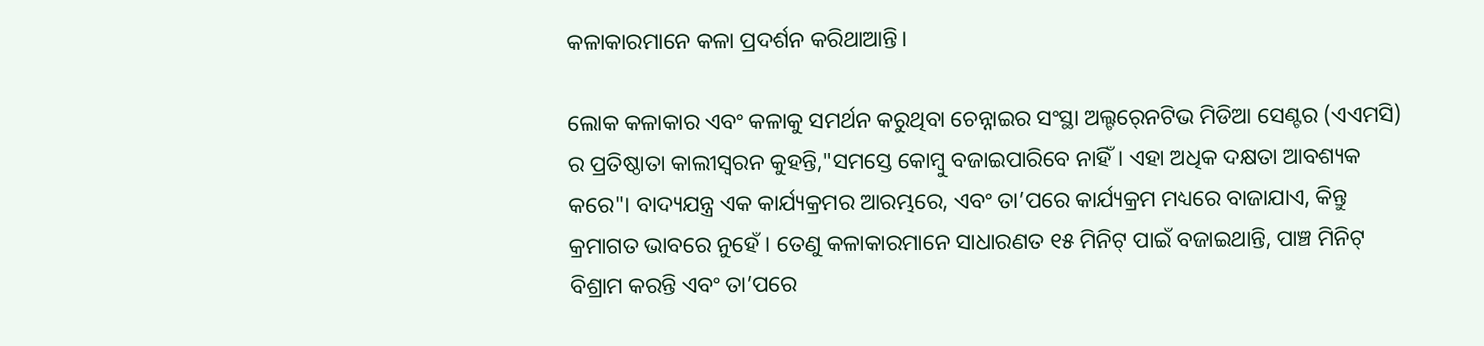କଳାକାରମାନେ କଳା ପ୍ରଦର୍ଶନ କରିଥାଆନ୍ତି।

ଲୋକ କଳାକାର ଏବଂ କଳାକୁ ସମର୍ଥନ କରୁଥିବା ଚେନ୍ନାଇର ସଂସ୍ଥା ଅଲ୍ଟର୍‍ନେଟିଭ ମିଡିଆ ସେଣ୍ଟର (ଏଏମସି) ର ପ୍ରତିଷ୍ଠାତା କାଲୀସ୍ୱରନ କୁହନ୍ତି,"ସମସ୍ତେ କୋମ୍ବୁ ବଜାଇପାରିବେ ନାହିଁ। ଏହା ଅଧିକ ଦକ୍ଷତା ଆବଶ୍ୟକ କରେ"। ବାଦ୍ୟଯନ୍ତ୍ର ଏକ କାର୍ଯ୍ୟକ୍ରମର ଆରମ୍ଭରେ, ଏବଂ ତା’ପରେ କାର୍ଯ୍ୟକ୍ରମ ମଧ୍ୟରେ ବାଜାଯାଏ, କିନ୍ତୁ କ୍ରମାଗତ ଭାବରେ ନୁହେଁ । ତେଣୁ କଳାକାରମାନେ ସାଧାରଣତ ୧୫ ମିନିଟ୍ ପାଇଁ ବଜାଇଥାନ୍ତି, ପାଞ୍ଚ ମିନିଟ୍‍ ବିଶ୍ରାମ କରନ୍ତି ଏବଂ ତା’ପରେ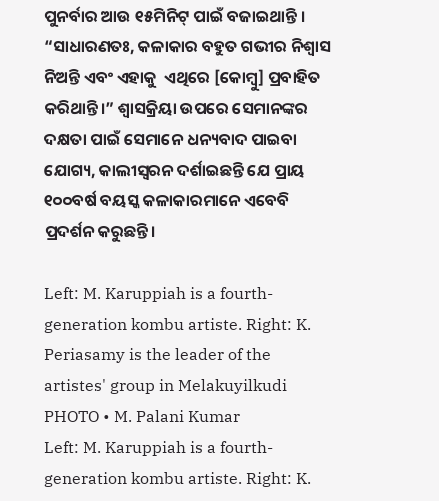ପୁନର୍ବାର ଆଉ ୧୫ମିନିଟ୍ ପାଇଁ ବଜାଇଥାନ୍ତି । “ସାଧାରଣତଃ, କଳାକାର ବହୁତ ଗଭୀର ନିଶ୍ୱାସ ନିଅନ୍ତି ଏବଂ ଏହାକୁ  ଏଥିରେ [କୋମ୍ବୁ] ପ୍ରବାହିତ କରିଥାନ୍ତି।” ଶ୍ୱାସକ୍ରିୟା ଉପରେ ସେମାନଙ୍କର ଦକ୍ଷତା ପାଇଁ ସେମାନେ ଧନ୍ୟବାଦ ପାଇବା ଯୋଗ୍ୟ, କାଲୀସ୍ୱରନ ଦର୍ଶାଇଛନ୍ତି ଯେ ପ୍ରାୟ ୧୦୦ବର୍ଷ ବୟସ୍କ କଳାକାରମାନେ ଏବେବି ପ୍ରଦର୍ଶନ କରୁଛନ୍ତି।

Left: M. Karuppiah is a fourth-generation kombu artiste. Right: K. Periasamy is the leader of the artistes' group in Melakuyilkudi
PHOTO • M. Palani Kumar
Left: M. Karuppiah is a fourth-generation kombu artiste. Right: K.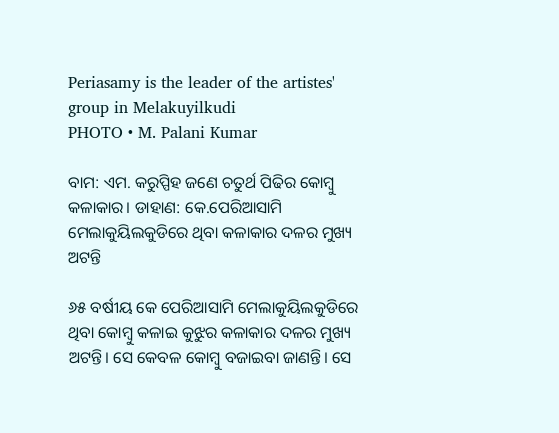Periasamy is the leader of the artistes' group in Melakuyilkudi
PHOTO • M. Palani Kumar

ବାମ: ଏମ. କରୁପ୍ପିହ ଜଣେ ଚତୁର୍ଥ ପିଢିର କୋମ୍ବୁ କଳାକାର। ଡାହାଣ: କେ.ପେରିଆସାମି ମେଲାକୁୟିଲକୁଡିରେ ଥିବା କଳାକାର ଦଳର ମୁଖ୍ୟ ଅଟନ୍ତି

୬୫ ବର୍ଷୀୟ କେ ପେରିଆସାମି ମେଲାକୁୟିଲକୁଡିରେ ଥିବା କୋମ୍ବୁ କଳାଇ କୁଝୁର କଳାକାର ଦଳର ମୁଖ୍ୟ ଅଟନ୍ତି। ସେ କେବଳ କୋମ୍ବୁ ବଜାଇବା ଜାଣନ୍ତି। ସେ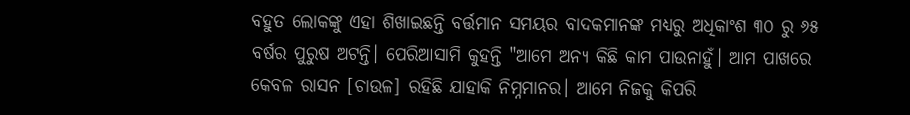ବହୁତ ଲୋକଙ୍କୁ ଏହା ଶିଖାଇଛନ୍ତି ବର୍ତ୍ତମାନ ସମୟର ବାଦକମାନଙ୍କ ମଧ୍ୟରୁ ଅଧିକାଂଶ ୩୦ ରୁ ୬୫ ବର୍ଷର ପୁରୁଷ ଅଟନ୍ତି। ପେରିଆସାମି କୁହନ୍ତି "ଆମେ ଅନ୍ୟ କିଛି କାମ ପାଉନାହୁଁ। ଆମ ପାଖରେ କେବଳ ରାସନ [ଚାଉଳ] ରହିଛି ଯାହାକି ନିମ୍ନମାନର। ଆମେ ନିଜକୁ କିପରି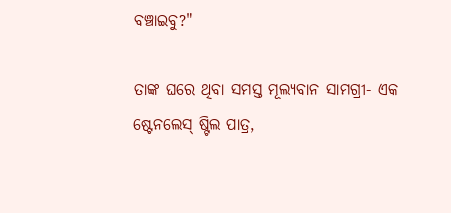ବଞ୍ଚାଇବୁ?"

ତାଙ୍କ ଘରେ ଥିବା ସମସ୍ତ ମୂଲ୍ୟବାନ ସାମଗ୍ରୀ- ଏକ ଷ୍ଟେନଲେସ୍‍ ଷ୍ଟିଲ ପାତ୍ର,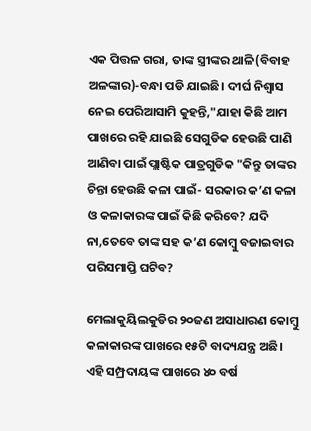ଏକ ପିତ୍ତଳ ଗରା, ତାଙ୍କ ସ୍ତ୍ରୀଙ୍କର ଥାଳି(ବିବାହ ଅଳଙ୍କାର)-ବନ୍ଧା ପଡି ଯାଇଛି। ଦୀର୍ଘ ନିଶ୍ୱାସ ନେଇ ପେରିଆସାମି କୁହନ୍ତି,"ଯାହା କିଛି ଆମ ପାଖରେ ରହି ଯାଇଛି ସେଗୁଡିକ ହେଉଛି ପାଣି ଆଣିବା ପାଇଁ ପ୍ଲାଷ୍ଟିକ ପାତ୍ରଗୁଡିକ "କିନ୍ତୁ ତାଙ୍କର ଚିନ୍ତା ହେଉଛି କଳା ପାଇଁ- ସରକାର କ’ଣ କଳା ଓ କଳାକାରଙ୍କ ପାଇଁ କିଛି କରିବେ? ଯଦି ନା,ତେବେ ତାଙ୍କ ସହ କ’ଣ କୋମ୍ବୁ ବଜାଇବାର ପରିସମାପ୍ତି ଘଟିବ?

ମେଲାକୁୟିଲକୁଡିର ୨୦ଜଣ ଅସାଧାରଣ କୋମ୍ବୁ କଳାକାରଙ୍କ ପାଖରେ ୧୫ଟି ବାଦ୍ୟଯନ୍ତ୍ର ଅଛି। ଏହି ସମ୍ପ୍ରଦାୟଙ୍କ ପାଖରେ ୪୦ ବର୍ଷ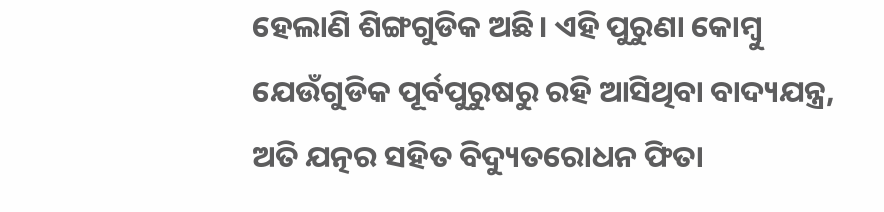ହେଲାଣି ଶିଙ୍ଗଗୁଡିକ ଅଛି। ଏହି ପୁରୁଣା କୋମ୍ବୁ ଯେଉଁଗୁଡିକ ପୂର୍ବପୁରୁଷରୁ ରହି ଆସିଥିବା ବାଦ୍ୟଯନ୍ତ୍ର, ଅତି ଯତ୍ନର ସହିତ ବିଦ୍ୟୁତରୋଧନ ଫିତା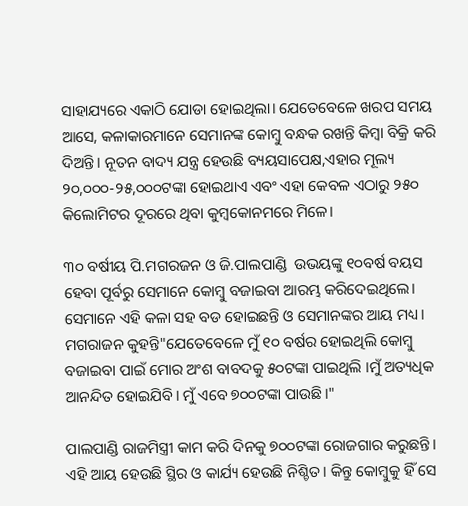ସାହାଯ୍ୟରେ ଏକାଠି ଯୋଡା ହୋଇଥିଲା। ଯେତେବେଳେ ଖରପ ସମୟ ଆସେ, କଳାକାରମାନେ ସେମାନଙ୍କ କୋମ୍ବୁ ବନ୍ଧକ ରଖନ୍ତି କିମ୍ବା ବିକ୍ରି କରି ଦିଅନ୍ତି। ନୂତନ ବାଦ୍ୟ ଯନ୍ତ୍ର ହେଉଛି ବ୍ୟୟସାପେକ୍ଷ,ଏହାର ମୂଲ୍ୟ ୨୦,୦୦୦-୨୫,୦୦୦ଟଙ୍କା ହୋଇଥାଏ ଏବଂ ଏହା କେବଳ ଏଠାରୁ ୨୫୦ କିଲୋମିଟର ଦୂରରେ ଥିବା କୁମ୍ବକୋନମରେ ମିଳେ।

୩୦ ବର୍ଷୀୟ ପି.ମଗରଜନ ଓ ଜି.ପାଲପାଣ୍ଡି  ଉଭୟଙ୍କୁ ୧୦ବର୍ଷ ବୟସ ହେବା ପୂର୍ବରୁ ସେମାନେ କୋମ୍ବୁ ବଜାଇବା ଆରମ୍ଭ କରିଦେଇଥିଲେ। ସେମାନେ ଏହି କଳା ସହ ବଡ ହୋଇଛନ୍ତି ଓ ସେମାନଙ୍କର ଆୟ ମଧ୍ୟ। ମଗରାଜନ କୁହନ୍ତି"ଯେତେବେଳେ ମୁଁ ୧୦ ବର୍ଷର ହୋଇଥିଲି କୋମ୍ବୁ ବଜାଇବା ପାଇଁ ମୋର ଅଂଶ ବାବଦକୁ ୫୦ଟଙ୍କା ପାଇଥିଲି ।ମୁଁ ଅତ୍ୟଧିକ ଆନନ୍ଦିତ ହୋଇଯିବି। ମୁଁ ଏବେ ୭୦୦ଟଙ୍କା ପାଉଛି।"

ପାଲପାଣ୍ଡି ରାଜମିସ୍ତ୍ରୀ କାମ କରି ଦିନକୁ ୭୦୦ଟଙ୍କା ରୋଜଗାର କରୁଛନ୍ତି। ଏହି ଆୟ ହେଉଛି ସ୍ଥିର ଓ କାର୍ଯ୍ୟ ହେଉଛି ନିଶ୍ଚିତ। କିନ୍ତୁ କୋମ୍ବୁକୁ ହିଁ ସେ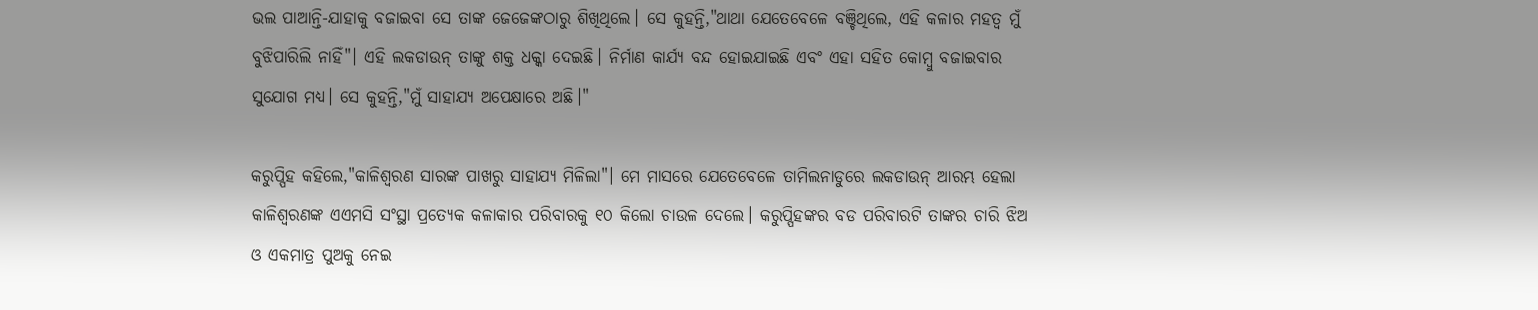ଭଲ ପାଆନ୍ତି-ଯାହାକୁ ବଜାଇବା ସେ ତାଙ୍କ ଜେଜେଙ୍କଠାରୁ ଶିଖିଥିଲେ। ସେ କୁହନ୍ତି,"ଥାଥା ଯେତେବେଳେ ବଞ୍ଚିଥିଲେ, ଏହି କଳାର ମହତ୍ୱ ମୁଁ ବୁଝିପାରିଲି ନାହିଁ"। ଏହି ଲକଡାଉନ୍‍ ତାଙ୍କୁ ଶକ୍ତ ଧକ୍କା ଦେଇଛି। ନିର୍ମାଣ କାର୍ଯ୍ୟ ବନ୍ଦ ହୋଇଯାଇଛି ଏବଂ ଏହା ସହିତ କୋମ୍ବୁ ବଜାଇବାର ସୁଯୋଗ ମଧ୍ୟ। ସେ କୁହନ୍ତି,"ମୁଁ ସାହାଯ୍ୟ ଅପେକ୍ଷାରେ ଅଛି।"

କରୁପ୍ପିହ କହିଲେ,"କାଳିଶ୍ୱରଣ ସାରଙ୍କ ପାଖରୁ ସାହାଯ୍ୟ ମିଳିଲା"। ମେ ମାସରେ ଯେତେବେଳେ ତାମିଲନାଡୁରେ ଲକଡାଉନ୍‍ ଆରମ୍ଭ ହେଲା କାଳିଶ୍ୱରଣଙ୍କ ଏଏମସି ସଂସ୍ଥା ପ୍ରତ୍ୟେକ କଳାକାର ପରିବାରକୁ ୧୦ କିଲୋ ଚାଉଳ ଦେଲେ। କରୁପ୍ପିହଙ୍କର ବଡ ପରିବାରଟି ତାଙ୍କର ଚାରି ଝିଅ ଓ ଏକମାତ୍ର ପୁଅକୁ ନେଇ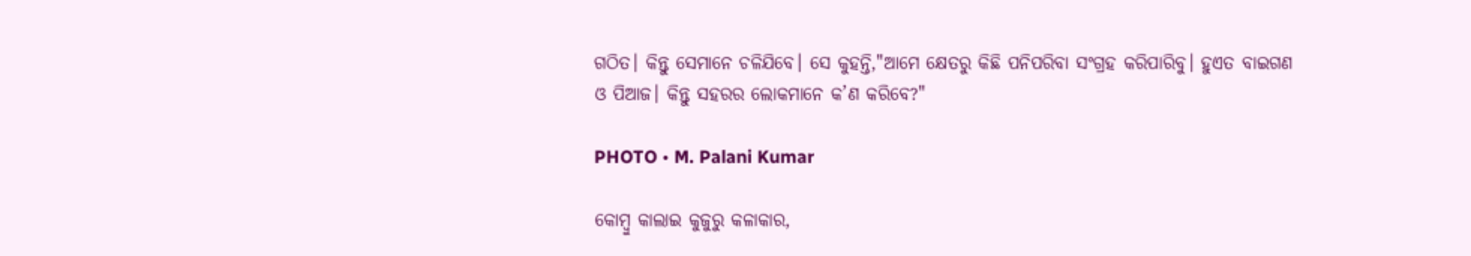ଗଠିତ। କିନ୍ତୁ ସେମାନେ ଚଳିଯିବେ। ସେ କୁହନ୍ତି,"ଆମେ କ୍ଷେତରୁ କିଛି ପନିପରିବା ସଂଗ୍ରହ କରିପାରିବୁ। ହୁଏତ ବାଇଗଣ ଓ ପିଆଜ। କିନ୍ତୁ ସହରର ଲୋକମାନେ କ’ଣ କରିବେ?"

PHOTO • M. Palani Kumar

କୋମ୍ବୁ କାଲାଇ କୁଜୁରୁ କଳାକାର,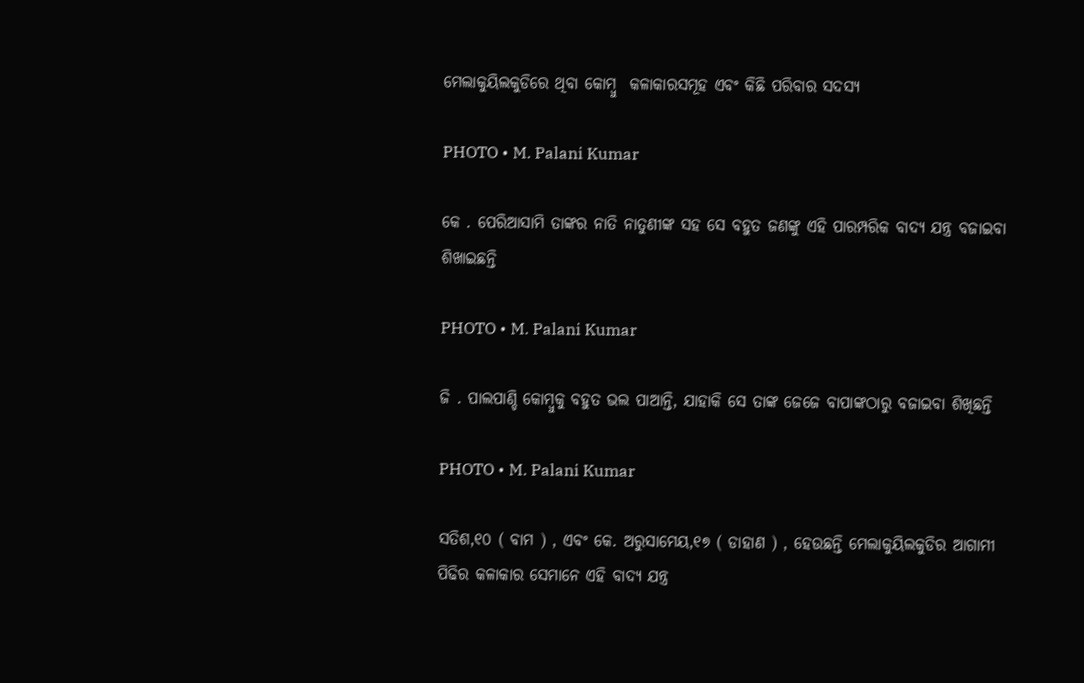ମେଲାକୁୟିଲକୁଡିରେ ଥିବା କୋମ୍ବୁ  କଳାକାରସମୂହ ଏବଂ କିଛି ପରିବାର ସଦସ୍ୟ

PHOTO • M. Palani Kumar

କେ . ପେରିଆସାମି ତାଙ୍କର ନାତି ନାତୁଣୀଙ୍କ ସହ ସେ ବହୁତ ଜଣଙ୍କୁ ଏହି ପାରମ୍ପରିକ ବାଦ୍ୟ ଯନ୍ତ୍ର ବଜାଇବା ଶିଖାଇଛନ୍ତି

PHOTO • M. Palani Kumar

ଜି . ପାଲପାଣ୍ଡି କୋମ୍ବୁକୁ ବହୁତ ଭଲ ପାଆନ୍ତି, ଯାହାକି ସେ ତାଙ୍କ ଜେଜେ ବାପାଙ୍କଠାରୁ ବଜାଇବା ଶିଖିଛନ୍ତି

PHOTO • M. Palani Kumar

ସତିଶ,୧୦ ( ବାମ ) , ଏବଂ କେ. ଅରୁସାମେୟ,୧୭ ( ଡାହାଣ ) , ହେଉଛନ୍ତି ମେଲାକୁୟିଲକୁଡିର ଆଗାମୀ ପିଢିର କଳାକାର ସେମାନେ ଏହି ବାଦ୍ୟ ଯନ୍ତ୍ର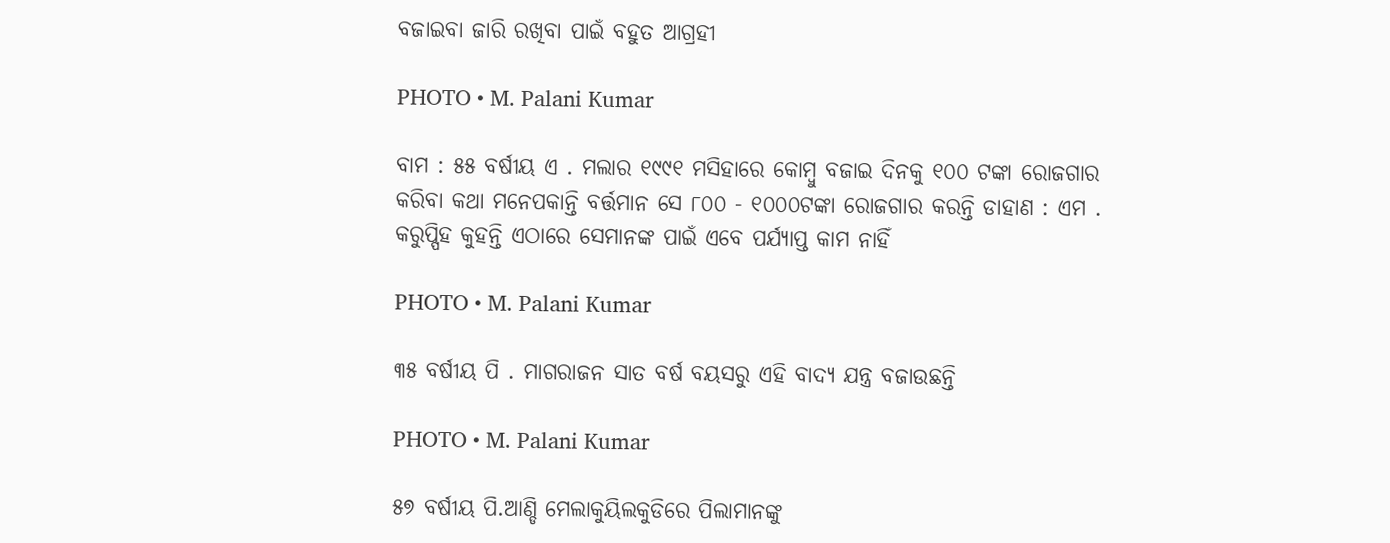ବଜାଇବା ଜାରି ରଖିବା ପାଇଁ ବହୁତ ଆଗ୍ରହୀ

PHOTO • M. Palani Kumar

ବାମ : ୫୫ ବର୍ଷୀୟ ଏ . ମଲାର ୧୯୯୧ ମସିହାରେ କୋମ୍ବୁ ବଜାଇ ଦିନକୁ ୧୦୦ ଟଙ୍କା ରୋଜଗାର କରିବା କଥା ମନେପକାନ୍ତି ବର୍ତ୍ତମାନ ସେ ୮୦୦ - ୧୦୦୦ଟଙ୍କା ରୋଜଗାର କରନ୍ତି ଡାହାଣ : ଏମ . କରୁପ୍ପିହ କୁହନ୍ତି ଏଠାରେ ସେମାନଙ୍କ ପାଇଁ ଏବେ ପର୍ଯ୍ୟାପ୍ତ କାମ ନାହିଁ

PHOTO • M. Palani Kumar

୩୫ ବର୍ଷୀୟ ପି . ମାଗରାଜନ ସାତ ବର୍ଷ ବୟସରୁ ଏହି ବାଦ୍ୟ ଯନ୍ତ୍ର ବଜାଉଛନ୍ତି

PHOTO • M. Palani Kumar

୫୭ ବର୍ଷୀୟ ପି.ଆଣ୍ଡି ମେଲାକୁୟିଲକୁଡିରେ ପିଲାମାନଙ୍କୁ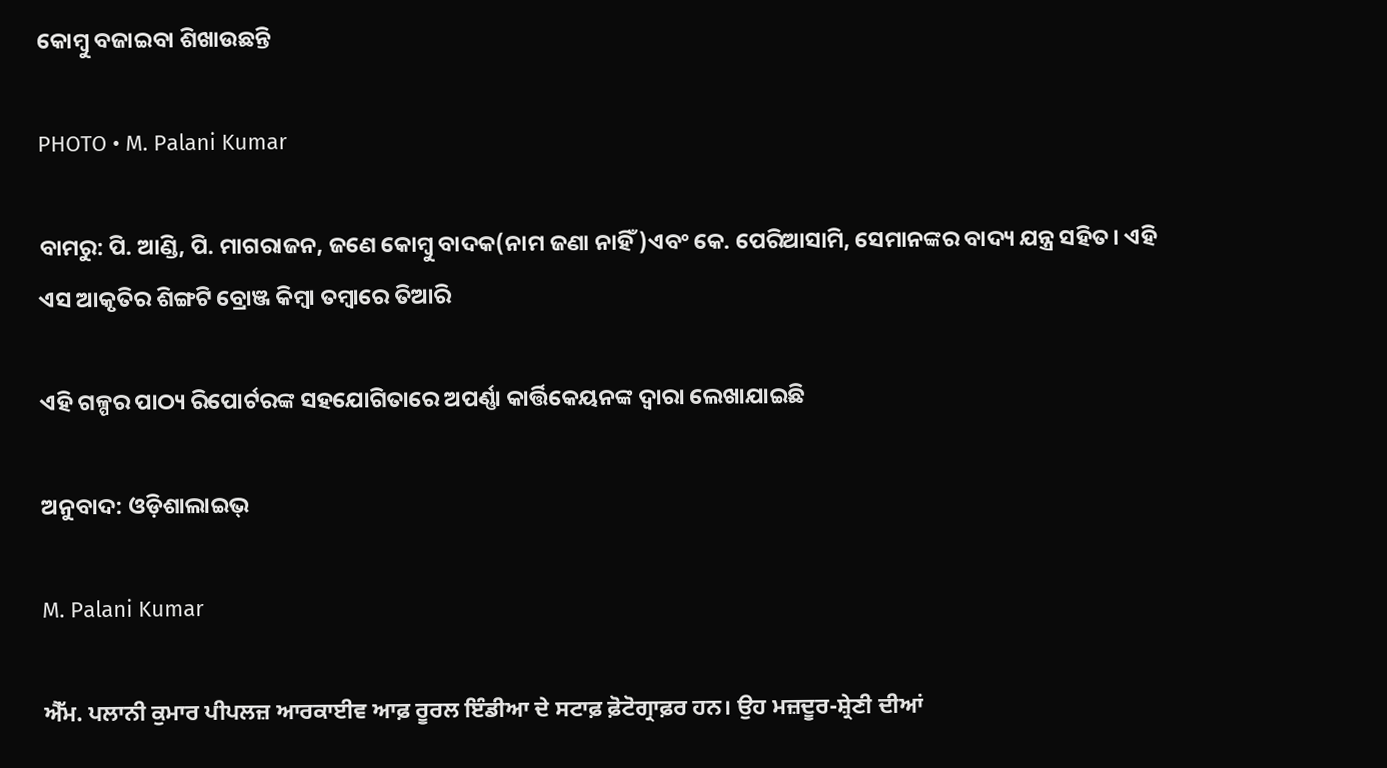କୋମ୍ବୁ ବଜାଇବା ଶିଖାଉଛନ୍ତି

PHOTO • M. Palani Kumar

ବାମରୁ: ପି. ଆଣ୍ଡି, ପି. ମାଗରାଜନ, ଜଣେ କୋମ୍ବୁ ବାଦକ(ନାମ ଜଣା ନାହିଁ)ଏବଂ କେ. ପେରିଆସାମି, ସେମାନଙ୍କର ବାଦ୍ୟ ଯନ୍ତ୍ର ସହିତ। ଏହି ଏସ ଆକୃତିର ଶିଙ୍ଗଟି ବ୍ରୋଞ୍ଜ କିମ୍ବା ତମ୍ବାରେ ତିଆରି

ଏହି ଗଳ୍ପର ପାଠ୍ୟ ରିପୋର୍ଟରଙ୍କ ସହଯୋଗିତାରେ ଅପର୍ଣ୍ଣା କାର୍ତ୍ତିକେୟନଙ୍କ ଦ୍ୱାରା ଲେଖାଯାଇଛି

ଅନୁବାଦ: ଓଡ଼ିଶାଲାଇଭ୍

M. Palani Kumar

ਐੱਮ. ਪਲਾਨੀ ਕੁਮਾਰ ਪੀਪਲਜ਼ ਆਰਕਾਈਵ ਆਫ਼ ਰੂਰਲ ਇੰਡੀਆ ਦੇ ਸਟਾਫ਼ ਫ਼ੋਟੋਗ੍ਰਾਫ਼ਰ ਹਨ। ਉਹ ਮਜ਼ਦੂਰ-ਸ਼੍ਰੇਣੀ ਦੀਆਂ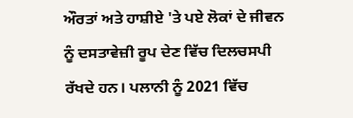ਔਰਤਾਂ ਅਤੇ ਹਾਸ਼ੀਏ 'ਤੇ ਪਏ ਲੋਕਾਂ ਦੇ ਜੀਵਨ ਨੂੰ ਦਸਤਾਵੇਜ਼ੀ ਰੂਪ ਦੇਣ ਵਿੱਚ ਦਿਲਚਸਪੀ ਰੱਖਦੇ ਹਨ। ਪਲਾਨੀ ਨੂੰ 2021 ਵਿੱਚ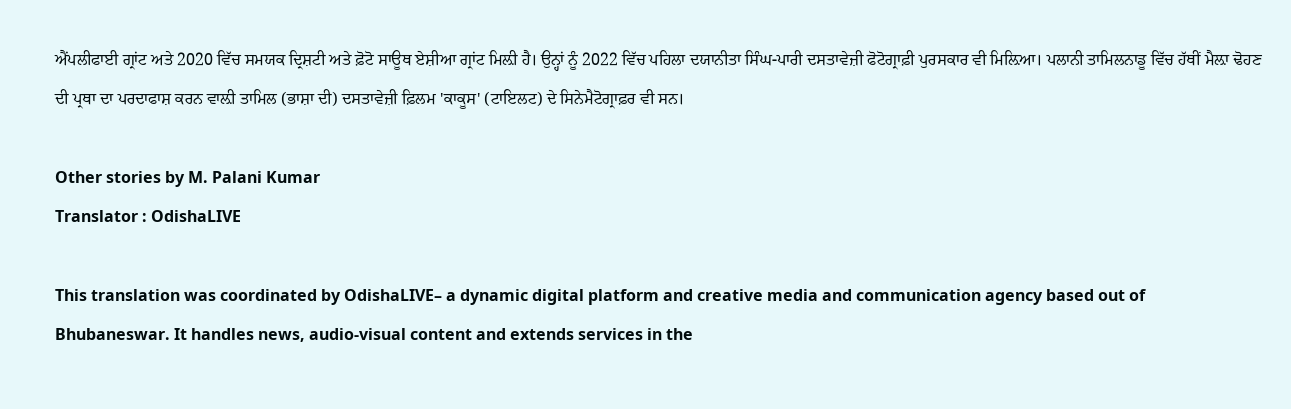ਐਂਪਲੀਫਾਈ ਗ੍ਰਾਂਟ ਅਤੇ 2020 ਵਿੱਚ ਸਮਯਕ ਦ੍ਰਿਸ਼ਟੀ ਅਤੇ ਫ਼ੋਟੋ ਸਾਊਥ ਏਸ਼ੀਆ ਗ੍ਰਾਂਟ ਮਿਲ਼ੀ ਹੈ। ਉਨ੍ਹਾਂ ਨੂੰ 2022 ਵਿੱਚ ਪਹਿਲਾ ਦਯਾਨੀਤਾ ਸਿੰਘ-ਪਾਰੀ ਦਸਤਾਵੇਜ਼ੀ ਫੋਟੋਗ੍ਰਾਫ਼ੀ ਪੁਰਸਕਾਰ ਵੀ ਮਿਲ਼ਿਆ। ਪਲਾਨੀ ਤਾਮਿਲਨਾਡੂ ਵਿੱਚ ਹੱਥੀਂ ਮੈਲ਼ਾ ਢੋਹਣ ਦੀ ਪ੍ਰਥਾ ਦਾ ਪਰਦਾਫਾਸ਼ ਕਰਨ ਵਾਲ਼ੀ ਤਾਮਿਲ (ਭਾਸ਼ਾ ਦੀ) ਦਸਤਾਵੇਜ਼ੀ ਫ਼ਿਲਮ 'ਕਾਕੂਸ' (ਟਾਇਲਟ) ਦੇ ਸਿਨੇਮੈਟੋਗ੍ਰਾਫ਼ਰ ਵੀ ਸਨ।

Other stories by M. Palani Kumar
Translator : OdishaLIVE

This translation was coordinated by OdishaLIVE– a dynamic digital platform and creative media and communication agency based out of Bhubaneswar. It handles news, audio-visual content and extends services in the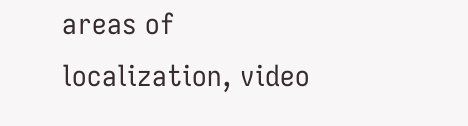areas of localization, video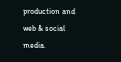production and web & social media.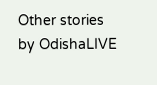Other stories by OdishaLIVE